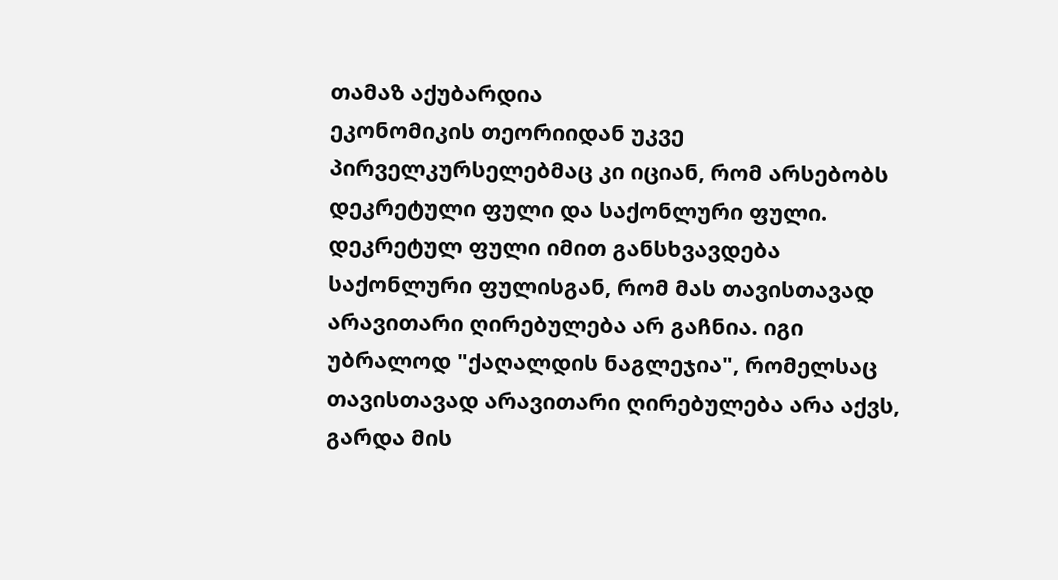თამაზ აქუბარდია
ეკონომიკის თეორიიდან უკვე პირველკურსელებმაც კი იციან, რომ არსებობს დეკრეტული ფული და საქონლური ფული. დეკრეტულ ფული იმით განსხვავდება საქონლური ფულისგან, რომ მას თავისთავად არავითარი ღირებულება არ გაჩნია. იგი უბრალოდ "ქაღალდის ნაგლეჯია", რომელსაც თავისთავად არავითარი ღირებულება არა აქვს, გარდა მის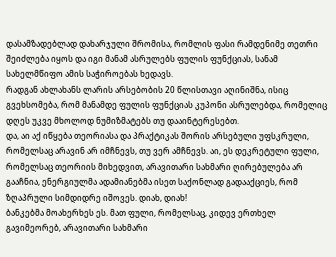დასამზადებლად დახარჯული შრომისა, რომლის ფასი რამდენიმე თეთრი შეიძლება იყოს და იგი მანამ ასრულებს ფულის ფუნქციას, სანამ სახელმწიფო ამის საჭიროებას ხედავს.
რადგან ახლახანს ლარის არსებობის 20 წლისთავი აღინიშნა, ისიც გვეხსომება, რომ მანამდე ფულის ფუნქციას კუპონი ასრულებდა, რომელიც დღეს უკვე მხოლოდ ნუმიზმატებს თუ დააინტერესებთ.
და, აი აქ იწყება თეორიასა და პრაქტიკას შორის არსებული უფსკრული, რომელსაც არავინ არ იმჩნევს, თუ ვერ ამჩნევს. აი, ეს დეკრეტული ფული, რომელსაც თეორიის მიხედვით, არავითარი სახმარი ღირებულება არ გააჩნია, ენერგიულმა ადამიანებმა ისეთ საქონლად გადააქციეს, რომ ზღაპრული სიმდიდრე იშოვეს. დიახ, დიახ!
ბანკებმა მოახერხეს ეს. მათ ფული, რომელსაც, კიდევ ერთხელ გავიმეორებ, არავითარი სახმარი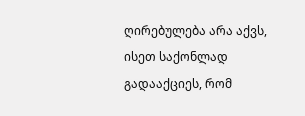ღირებულება არა აქვს, ისეთ საქონლად გადააქციეს, რომ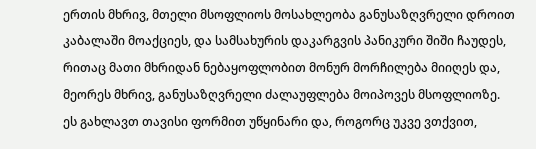ერთის მხრივ, მთელი მსოფლიოს მოსახლეობა განუსაზღვრელი დროით კაბალაში მოაქციეს, და სამსახურის დაკარგვის პანიკური შიში ჩაუდეს, რითაც მათი მხრიდან ნებაყოფლობით მონურ მორჩილება მიიღეს და, მეორეს მხრივ, განუსაზღვრელი ძალაუფლება მოიპოვეს მსოფლიოზე.
ეს გახლავთ თავისი ფორმით უწყინარი და, როგორც უკვე ვთქვით,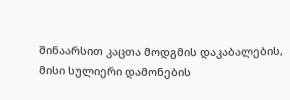შინაარსით კაცთა მოდგმის დაკაბალების, მისი სულიერი დამონების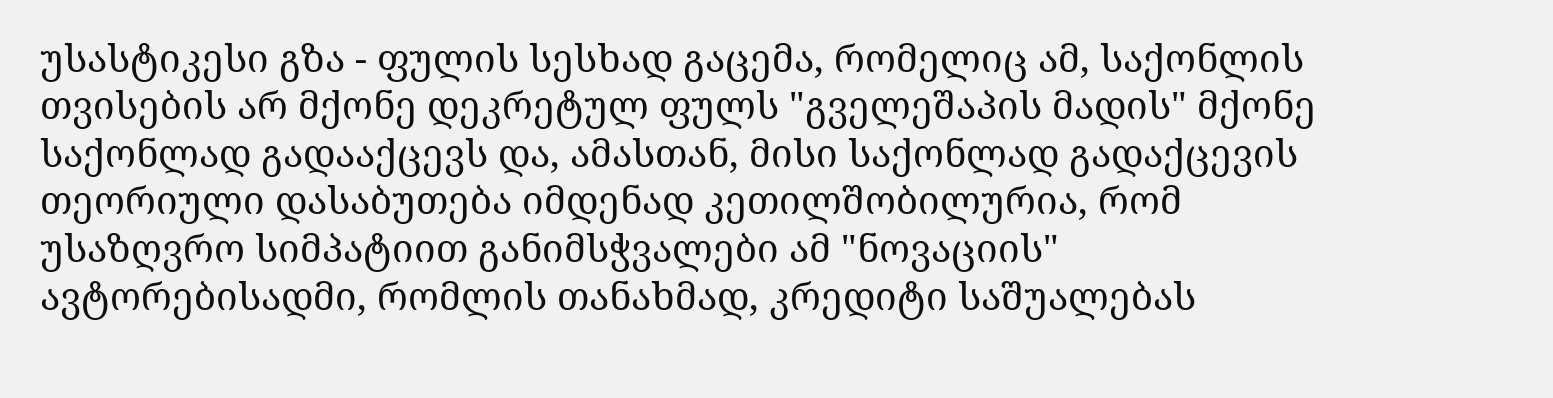უსასტიკესი გზა - ფულის სესხად გაცემა, რომელიც ამ, საქონლის თვისების არ მქონე დეკრეტულ ფულს "გველეშაპის მადის" მქონე საქონლად გადააქცევს და, ამასთან, მისი საქონლად გადაქცევის თეორიული დასაბუთება იმდენად კეთილშობილურია, რომ უსაზღვრო სიმპატიით განიმსჭვალები ამ "ნოვაციის" ავტორებისადმი, რომლის თანახმად, კრედიტი საშუალებას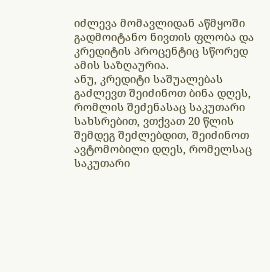იძლევა მომავლიდან აწმყოში გადმოიტანო ნივთის ფლობა და კრედიტის პროცენტიც სწორედ ამის საზღაურია.
ანუ, კრედიტი საშუალებას გაძლევთ შეიძინოთ ბინა დღეს, რომლის შეძენასაც საკუთარი სახსრებით, ვთქვათ 20 წლის შემდეგ შეძლებდით, შეიძინოთ ავტომობილი დღეს, რომელსაც საკუთარი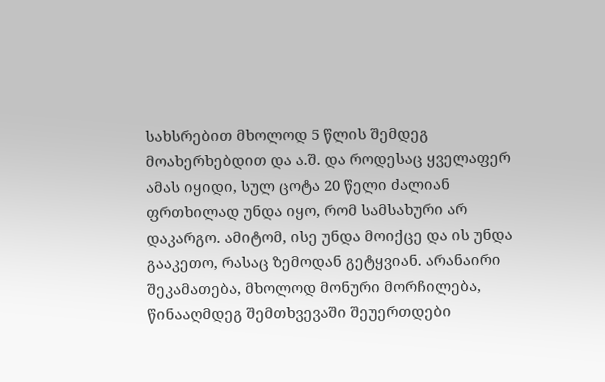სახსრებით მხოლოდ 5 წლის შემდეგ მოახერხებდით და ა.შ. და როდესაც ყველაფერ ამას იყიდი, სულ ცოტა 20 წელი ძალიან ფრთხილად უნდა იყო, რომ სამსახური არ დაკარგო. ამიტომ, ისე უნდა მოიქცე და ის უნდა გააკეთო, რასაც ზემოდან გეტყვიან. არანაირი შეკამათება, მხოლოდ მონური მორჩილება, წინააღმდეგ შემთხვევაში შეუერთდები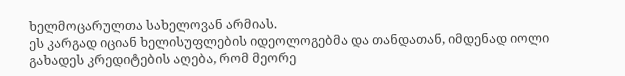ხელმოცარულთა სახელოვან არმიას.
ეს კარგად იციან ხელისუფლების იდეოლოგებმა და თანდათან, იმდენად იოლი გახადეს კრედიტების აღება, რომ მეორე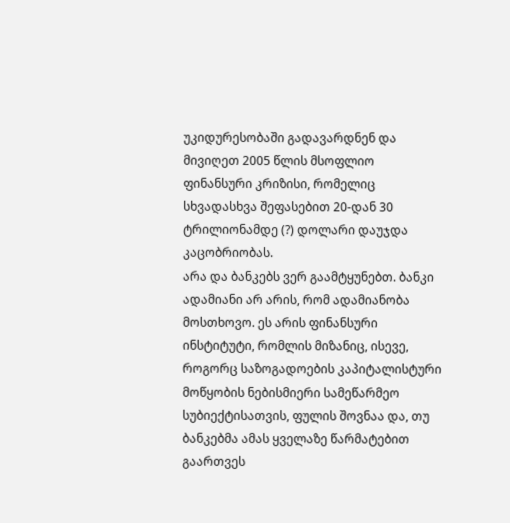უკიდურესობაში გადავარდნენ და მივიღეთ 2005 წლის მსოფლიო ფინანსური კრიზისი, რომელიც სხვადასხვა შეფასებით 20-დან 30 ტრილიონამდე (?) დოლარი დაუჯდა კაცობრიობას.
არა და ბანკებს ვერ გაამტყუნებთ. ბანკი ადამიანი არ არის, რომ ადამიანობა მოსთხოვო. ეს არის ფინანსური ინსტიტუტი, რომლის მიზანიც, ისევე, როგორც საზოგადოების კაპიტალისტური მოწყობის ნებისმიერი სამეწარმეო სუბიექტისათვის, ფულის შოვნაა და, თუ ბანკებმა ამას ყველაზე წარმატებით გაართვეს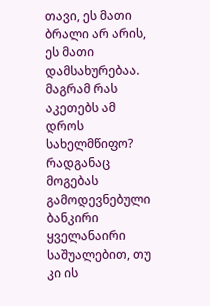თავი, ეს მათი ბრალი არ არის, ეს მათი დამსახურებაა. მაგრამ რას აკეთებს ამ დროს სახელმწიფო?
რადგანაც მოგებას გამოდევნებული ბანკირი ყველანაირი საშუალებით, თუ კი ის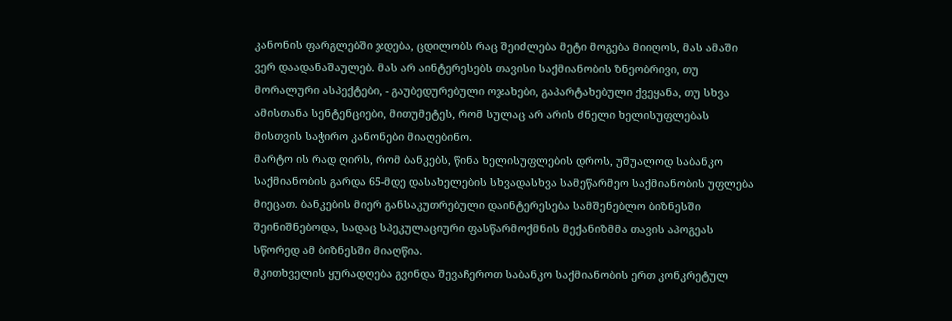კანონის ფარგლებში ჯდება, ცდილობს რაც შეიძლება მეტი მოგება მიიღოს, მას ამაში ვერ დაადანაშაულებ. მას არ აინტერესებს თავისი საქმიანობის ზნეობრივი, თუ მორალური ასპექტები, - გაუბედურებული ოჯახები, გაპარტახებული ქვეყანა, თუ სხვა ამისთანა სენტენციები, მითუმეტეს, რომ სულაც არ არის ძნელი ხელისუფლებას მისთვის საჭირო კანონები მიაღებინო.
მარტო ის რად ღირს, რომ ბანკებს, წინა ხელისუფლების დროს, უშუალოდ საბანკო საქმიანობის გარდა 65-მდე დასახელების სხვადასხვა სამეწარმეო საქმიანობის უფლება მიეცათ. ბანკების მიერ განსაკუთრებული დაინტერესება სამშენებლო ბიზნესში შეინიშნებოდა, სადაც სპეკულაციური ფასწარმოქმნის მექანიზმმა თავის აპოგეას სწორედ ამ ბიზნესში მიაღწია.
მკითხველის ყურადღება გვინდა შევაჩეროთ საბანკო საქმიანობის ერთ კონკრეტულ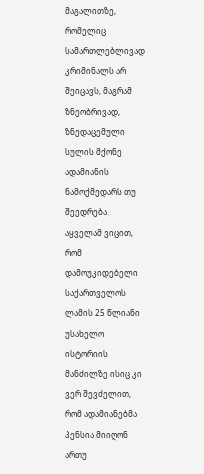მაგალითზე, რომელიც სამართლებლივად კრიმინალს არ შეიცავს, მაგრამ ზნეობრივად, ზნედაცემული სულის მქონე ადამიანის ნამოქმედარს თუ შეედრება.
აყველამ ვიცით, რომ დამოუკიდებელი საქართველოს ლამის 25 წლიანი უსახელო ისტორიის მანძილზე ისიც კი ვერ შევძელით, რომ ადამიანებმა პენსია მიიღონ ართუ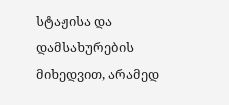სტაჟისა და დამსახურების მიხედვით, არამედ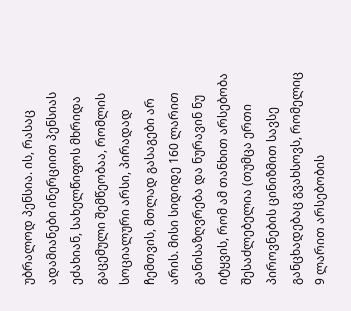უბრალოდ პენსია. ის, რასაც ადამიანები ინერციით პენსიას ეძახიან, სახელწიფოს მხრიდა გაცემული შემწეობაა, რომლის სოციალური არსი, პირადად ჩემთვის, მთლად გასაგები არ არის. მისი სიდიდე 160 ლარით განისაზღვრება და ნურავინ ნუ იტყვის, რომ ამ თანხით არსებობა შესაძლებელია (თუმცა ერთი პიროვნების ცინიზმით სავსე განცხადებაც გვახსოვს, რომელიც 9 ლარით არსებობის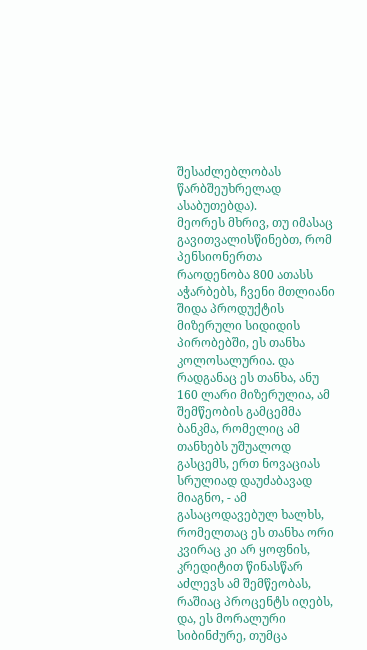შესაძლებლობას წარბშეუხრელად ასაბუთებდა).
მეორეს მხრივ, თუ იმასაც გავითვალისწინებთ, რომ პენსიონერთა რაოდენობა 800 ათასს აჭარბებს, ჩვენი მთლიანი შიდა პროდუქტის მიზერული სიდიდის პირობებში, ეს თანხა კოლოსალურია. და რადგანაც ეს თანხა, ანუ 160 ლარი მიზერულია, ამ შემწეობის გამცემმა ბანკმა, რომელიც ამ თანხებს უშუალოდ გასცემს, ერთ ნოვაციას სრულიად დაუძაბავად მიაგნო, - ამ გასაცოდავებულ ხალხს, რომელთაც ეს თანხა ორი კვირაც კი არ ყოფნის, კრედიტით წინასწარ აძლევს ამ შემწეობას, რაშიაც პროცენტს იღებს, და, ეს მორალური სიბინძურე, თუმცა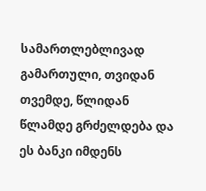სამართლებლივად გამართული, თვიდან თვემდე, წლიდან წლამდე გრძელდება და ეს ბანკი იმდენს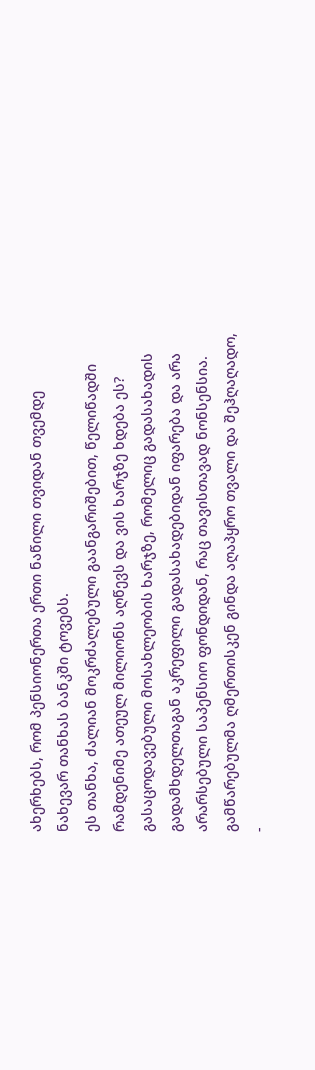ახერხებს, რომ პენსიონერთა ერთი ნაწილი თვიდან თვემდე ნახევარ თანხას ბანკში ტოვებს.
ეს თანხა, ძალიან მოკრძალებული გაანგარიშებით, წელიწადში რამდენიმე ათეულ მილიონს აღწევს და ვის ხარჯზე ხდება ეს? გასაცოდავებული მოსახლეობის ხარჯზე, რომელიც გადასახადის გადამხდელთაგან აკრეფილი გადასახადებიდან იფარება და არა არარსებული საპენსიო ფონდიდან, რაც თავისთავად ნონსენსია.
გამწარებულმა ღმერთისკენ გინდა აღაპყრო თვალი და შეჰღაღადო, -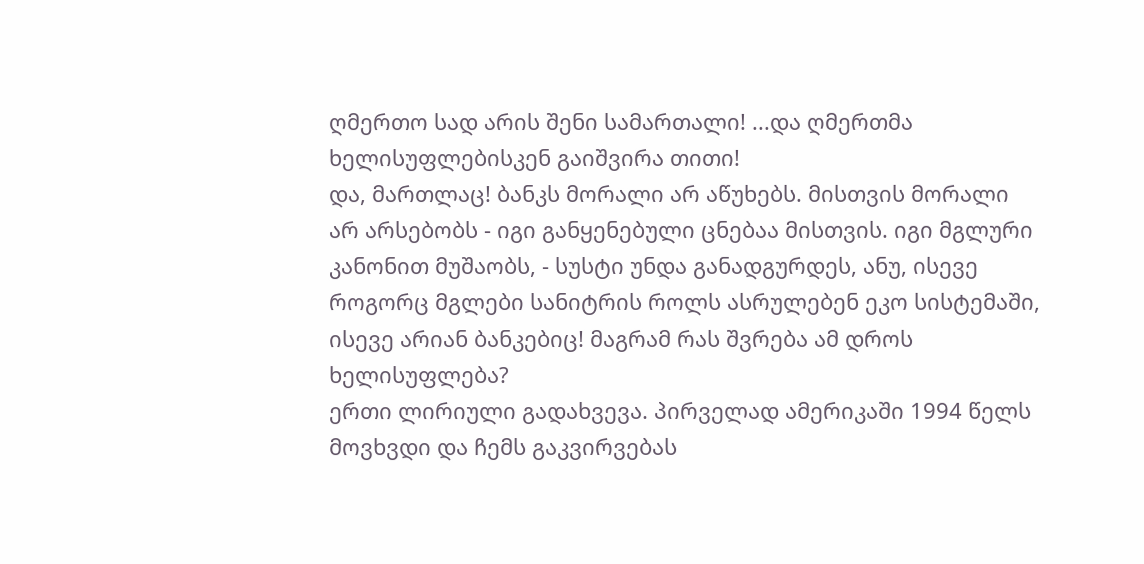ღმერთო სად არის შენი სამართალი! ...და ღმერთმა ხელისუფლებისკენ გაიშვირა თითი!
და, მართლაც! ბანკს მორალი არ აწუხებს. მისთვის მორალი არ არსებობს - იგი განყენებული ცნებაა მისთვის. იგი მგლური კანონით მუშაობს, - სუსტი უნდა განადგურდეს, ანუ, ისევე როგორც მგლები სანიტრის როლს ასრულებენ ეკო სისტემაში, ისევე არიან ბანკებიც! მაგრამ რას შვრება ამ დროს ხელისუფლება?
ერთი ლირიული გადახვევა. პირველად ამერიკაში 1994 წელს მოვხვდი და ჩემს გაკვირვებას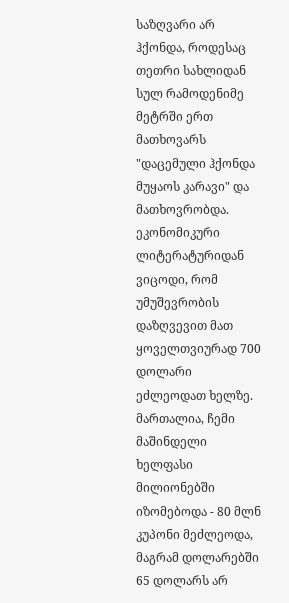საზღვარი არ ჰქონდა, როდესაც თეთრი სახლიდან სულ რამოდენიმე მეტრში ერთ მათხოვარს "დაცემული ჰქონდა მუყაოს კარავი" და მათხოვრობდა. ეკონომიკური ლიტერატურიდან ვიცოდი, რომ უმუშევრობის დაზღვევით მათ ყოველთვიურად 700 დოლარი ეძლეოდათ ხელზე. მართალია, ჩემი მაშინდელი ხელფასი მილიონებში იზომებოდა - 80 მლნ კუპონი მეძლეოდა, მაგრამ დოლარებში 65 დოლარს არ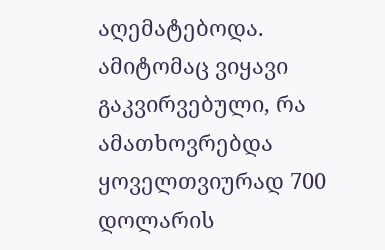აღემატებოდა. ამიტომაც ვიყავი გაკვირვებული, რა ამათხოვრებდა ყოველთვიურად 700 დოლარის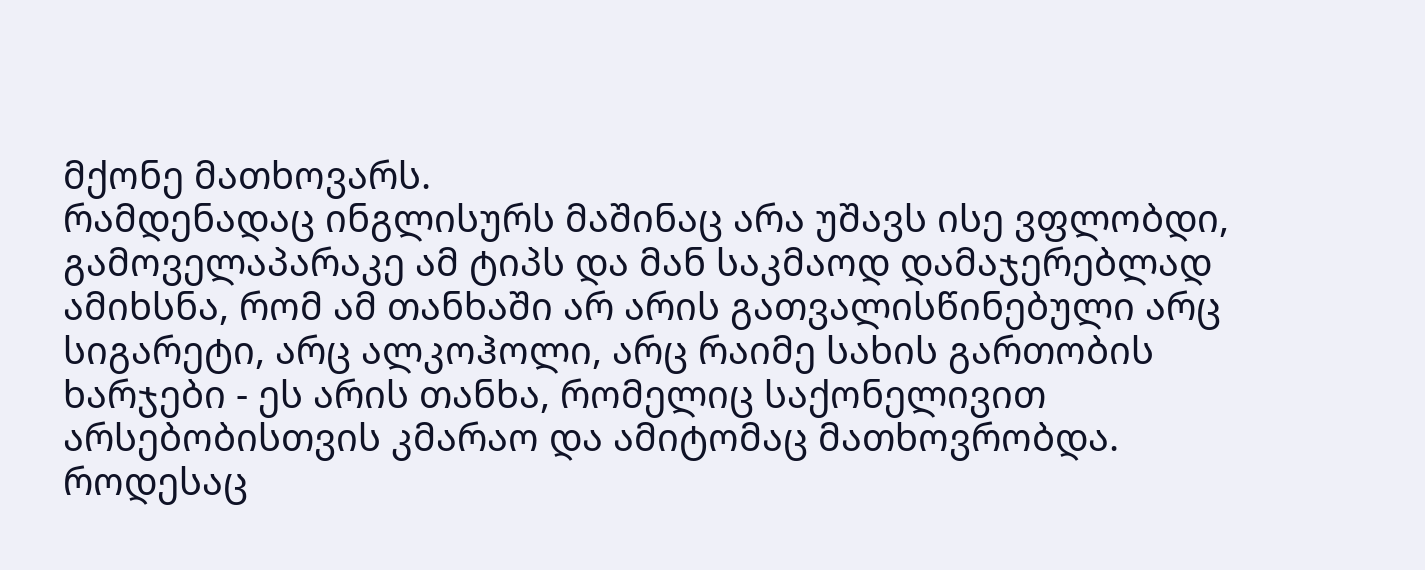მქონე მათხოვარს.
რამდენადაც ინგლისურს მაშინაც არა უშავს ისე ვფლობდი, გამოველაპარაკე ამ ტიპს და მან საკმაოდ დამაჯერებლად ამიხსნა, რომ ამ თანხაში არ არის გათვალისწინებული არც სიგარეტი, არც ალკოჰოლი, არც რაიმე სახის გართობის ხარჯები - ეს არის თანხა, რომელიც საქონელივით არსებობისთვის კმარაო და ამიტომაც მათხოვრობდა.
როდესაც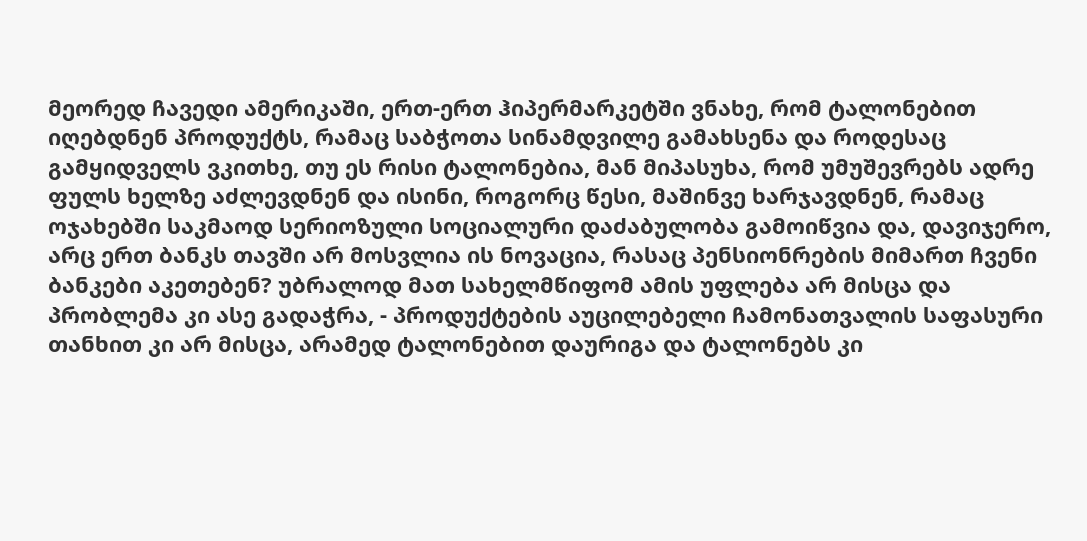მეორედ ჩავედი ამერიკაში, ერთ-ერთ ჰიპერმარკეტში ვნახე, რომ ტალონებით იღებდნენ პროდუქტს, რამაც საბჭოთა სინამდვილე გამახსენა და როდესაც გამყიდველს ვკითხე, თუ ეს რისი ტალონებია, მან მიპასუხა, რომ უმუშევრებს ადრე ფულს ხელზე აძლევდნენ და ისინი, როგორც წესი, მაშინვე ხარჯავდნენ, რამაც ოჯახებში საკმაოდ სერიოზული სოციალური დაძაბულობა გამოიწვია და, დავიჯერო, არც ერთ ბანკს თავში არ მოსვლია ის ნოვაცია, რასაც პენსიონრების მიმართ ჩვენი ბანკები აკეთებენ? უბრალოდ მათ სახელმწიფომ ამის უფლება არ მისცა და პრობლემა კი ასე გადაჭრა, - პროდუქტების აუცილებელი ჩამონათვალის საფასური თანხით კი არ მისცა, არამედ ტალონებით დაურიგა და ტალონებს კი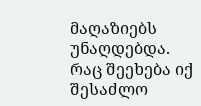მაღაზიებს უნაღდებდა.
რაც შეეხება იქ შესაძლო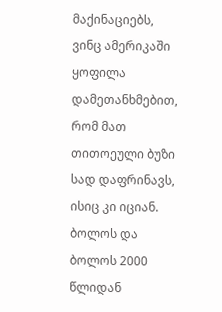მაქინაციებს, ვინც ამერიკაში ყოფილა დამეთანხმებით, რომ მათ თითოეული ბუზი სად დაფრინავს, ისიც კი იციან. ბოლოს და ბოლოს 2000 წლიდან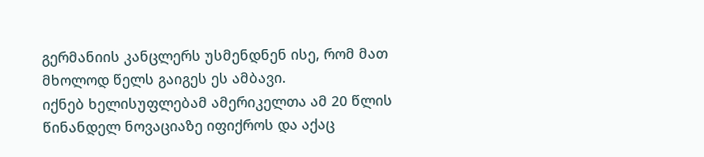გერმანიის კანცლერს უსმენდნენ ისე, რომ მათ მხოლოდ წელს გაიგეს ეს ამბავი.
იქნებ ხელისუფლებამ ამერიკელთა ამ 20 წლის წინანდელ ნოვაციაზე იფიქროს და აქაც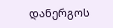დანერგოს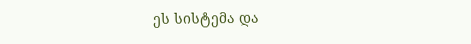ეს სისტემა და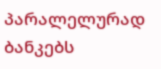პარალელურად ბანკებს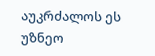აუკრძალოს ეს უზნეო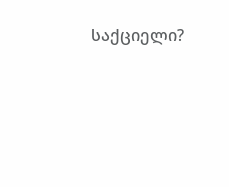საქციელი?